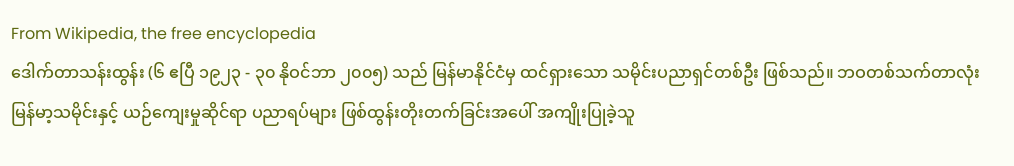From Wikipedia, the free encyclopedia
ဒေါက်တာသန်းထွန်း (၆ ဧပြီ ၁၉၂၃ - ၃၀ နိုဝင်ဘာ ၂၀၀၅) သည် မြန်မာနိုင်ငံမှ ထင်ရှားသော သမိုင်းပညာရှင်တစ်ဦး ဖြစ်သည်။ ဘဝတစ်သက်တာလုံး မြန်မာ့သမိုင်းနှင့် ယဉ်ကျေးမှုဆိုင်ရာ ပညာရပ်များ ဖြစ်ထွန်းတိုးတက်ခြင်းအပေါ် အကျိုးပြုခဲ့သူ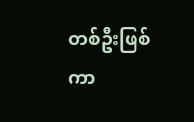တစ်ဦးဖြစ်ကာ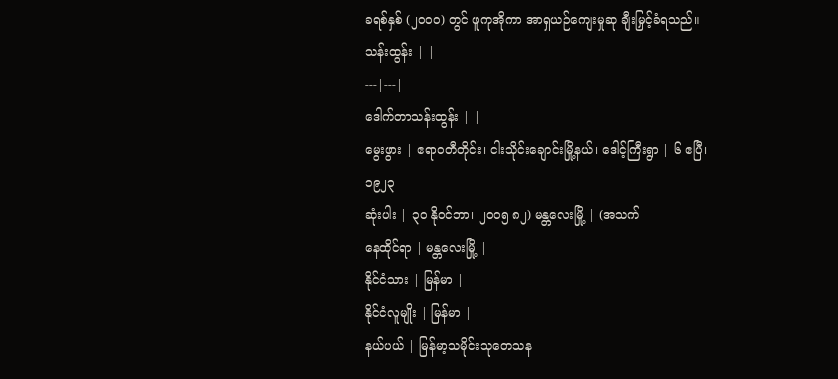ခရစ်နှစ် (၂၀၀၀) တွင် ဖူကုအိုကာ အာရှယဉ်ကျေးမှုဆု ချီးမြှင့်ခံရသည်။
သန်းထွန်း | |
---|---|
ဒေါက်တာသန်းထွန်း | |
မွေးဖွား | ဧရာဝတီတိုင်း၊ ငါးသိုင်းချောင်းမြို့နယ်၊ ဒေါင့်ကြီးရွာ | ၆ ဧပြီ၊ ၁၉၂၃
ဆုံးပါး | ၃၀ နိုဝင်ဘာ၊ ၂၀၀၅ ၈၂) မန္တလေးမြို့ | (အသက်
နေထိုင်ရာ | မန္တလေးမြို့ |
နိုင်ငံသား | မြန်မာ |
နိုင်ငံလူမျိုး | မြန်မာ |
နယ်ပယ် | မြန်မာ့သမိုင်းသုတေသန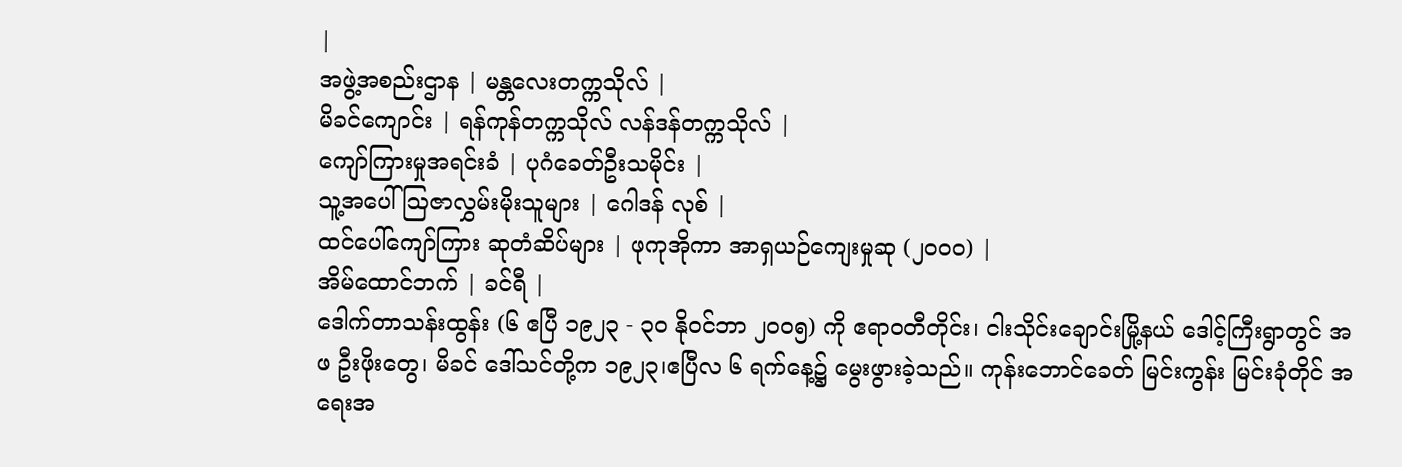|
အဖွဲ့အစည်းဌာန | မန္တလေးတက္ကသိုလ် |
မိခင်ကျောင်း | ရန်ကုန်တက္ကသိုလ် လန်ဒန်တက္ကသိုလ် |
ကျော်ကြားမှုအရင်းခံ | ပုဂံခေတ်ဦးသမိုင်း |
သူ့အပေါ် ဩဇာလွှမ်းမိုးသူများ | ဂေါဒန် လုစ် |
ထင်ပေါ်ကျော်ကြား ဆုတံဆိပ်များ | ဖုကုအိုကာ အာရှယဉ်ကျေးမှုဆု (၂၀၀၀) |
အိမ်ထောင်ဘက် | ခင်ရီ |
ဒေါက်တာသန်းထွန်း (၆ ဧပြီ ၁၉၂၃ - ၃၀ နိုဝင်ဘာ ၂၀၀၅) ကို ဧရာဝတီတိုင်း၊ ငါးသိုင်းချောင်းမြို့နယ် ဒေါင့်ကြီးရွာတွင် အဖ ဦးဖိုးတွေ၊ မိခင် ဒေါ်သင်တို့က ၁၉၂၃၊ဧပြီလ ၆ ရက်နေ့၌ မွေးဖွားခဲ့သည်။ ကုန်းဘောင်ခေတ် မြင်းကွန်း မြင်းခုံတိုင် အရေးအ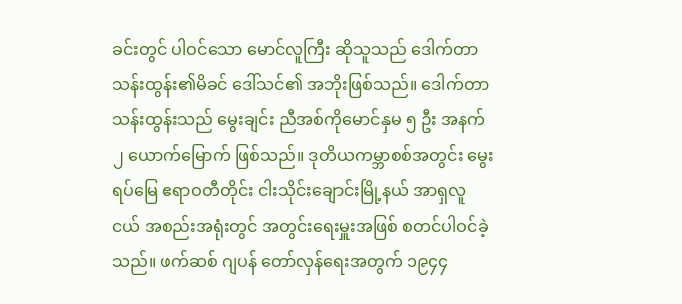ခင်းတွင် ပါဝင်သော မောင်လူကြီး ဆိုသူသည် ဒေါက်တာသန်းထွန်း၏မိခင် ဒေါ်သင်၏ အဘိုးဖြစ်သည်။ ဒေါက်တာသန်းထွန်းသည် မွေးချင်း ညီအစ်ကိုမောင်နှမ ၅ ဦး အနက် ၂ ယောက်မြောက် ဖြစ်သည်။ ဒုတိယကမ္ဘာစစ်အတွင်း မွေးရပ်မြေ ဧရာဝတီတိုင်း ငါးသိုင်းချောင်းမြို့နယ် အာရှလူငယ် အစည်းအရုံးတွင် အတွင်းရေးမှူးအဖြစ် စတင်ပါဝင်ခဲ့သည်။ ဖက်ဆစ် ဂျပန် တော်လှန်ရေးအတွက် ၁၉၄၄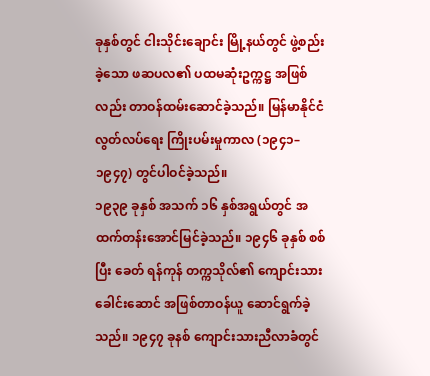ခုနှစ်တွင် ငါးသိုင်းချောင်း မြို့နယ်တွင် ဖွဲ့စည်းခဲ့သော ဖဆပလ၏ ပထမဆုံးဥက္ကဋ္ဌ အဖြစ်လည်း တာဝန်ထမ်းဆောင်ခဲ့သည်။ မြန်မာနိုင်ငံ လွတ်လပ်ရေး ကြိုးပမ်းမှုကာလ (၁၉၄၁–၁၉၄၇) တွင်ပါဝင်ခဲ့သည်။
၁၉၃၉ ခုနှစ် အသက် ၁၆ နှစ်အရွယ်တွင် အထက်တန်းအောင်မြင်ခဲ့သည်။ ၁၉၄၆ ခုနှစ် စစ်ပြီး ခေတ် ရန်ကုန် တက္ကသိုလ်၏ ကျောင်းသား ခေါင်းဆောင် အဖြစ်တာဝန်ယူ ဆောင်ရွက်ခဲ့သည်။ ၁၉၄၇ ခုနစ် ကျောင်းသားညီလာခံတွင်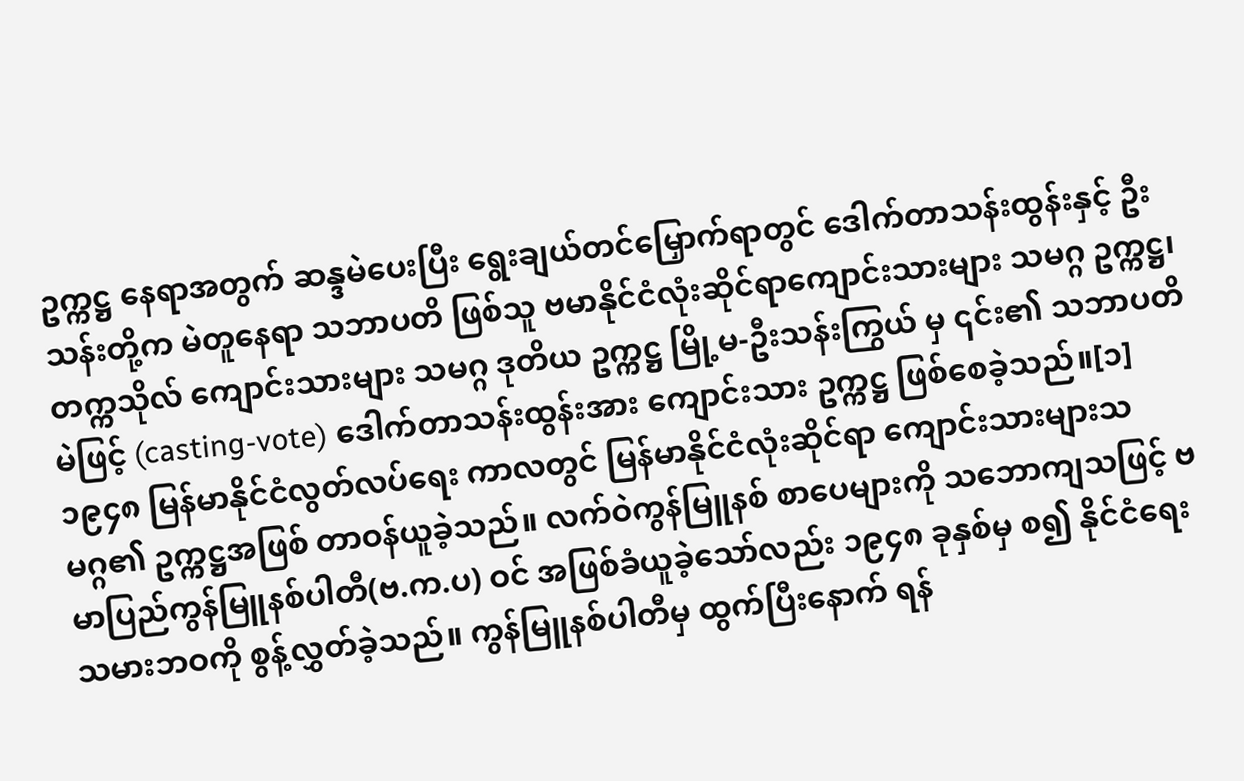ဥက္ကဋ္ဌ နေရာအတွက် ဆန္ဒမဲပေးပြီး ရွေးချယ်တင်မြှောက်ရာတွင် ဒေါက်တာသန်းထွန်းနှင့် ဦးသန်းတို့က မဲတူနေရာ သဘာပတိ ဖြစ်သူ ဗမာနိုင်ငံလုံးဆိုင်ရာကျောင်းသားများ သမဂ္ဂ ဥက္ကဋ္ဌ၊ တက္ကသိုလ် ကျောင်းသားများ သမဂ္ဂ ဒုတိယ ဥက္ကဋ္ဌ မြို့မ-ဦးသန်းကြွယ် မှ ၎င်း၏ သဘာပတိမဲဖြင့် (casting-vote) ဒေါက်တာသန်းထွန်းအား ကျောင်းသား ဥက္ကဋ္ဌ ဖြစ်စေခဲ့သည်။[၁]
၁၉၄၈ မြန်မာနိုင်ငံလွတ်လပ်ရေး ကာလတွင် မြန်မာနိုင်ငံလုံးဆိုင်ရာ ကျောင်းသားများသမဂ္ဂ၏ ဥက္ကဋ္ဌအဖြစ် တာဝန်ယူခဲ့သည်။ လက်ဝဲကွန်မြူနစ် စာပေများကို သဘောကျသဖြင့် ဗမာပြည်ကွန်မြူနစ်ပါတီ(ဗ.က.ပ) ဝင် အဖြစ်ခံယူခဲ့သော်လည်း ၁၉၄၈ ခုနှစ်မှ စ၍ နိုင်ငံရေး သမားဘဝကို စွန့်လွှတ်ခဲ့သည်။ ကွန်မြူနစ်ပါတီမှ ထွက်ပြီးနောက် ရန်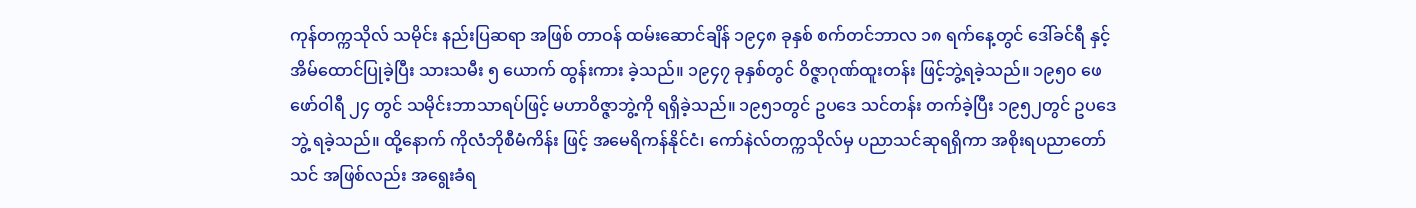ကုန်တက္ကသိုလ် သမိုင်း နည်းပြဆရာ အဖြစ် တာဝန် ထမ်းဆောင်ချိန် ၁၉၄၈ ခုနှစ် စက်တင်ဘာလ ၁၈ ရက်နေ့တွင် ဒေါ်ခင်ရီ နှင့်အိမ်ထောင်ပြုခဲ့ပြီး သားသမီး ၅ ယောက် ထွန်းကား ခဲ့သည်။ ၁၉၄၇ ခုနှစ်တွင် ဝိဇ္ဇာဂုဏ်ထူးတန်း ဖြင့်ဘွဲ့ရခဲ့သည်။ ၁၉၅၀ ဖေဖော်ဝါရီ ၂၄ တွင် သမိုင်းဘာသာရပ်ဖြင့် မဟာဝိဇ္ဇာဘွဲ့ကို ရရှိခဲ့သည်။ ၁၉၅၁တွင် ဥပဒေ သင်တန်း တက်ခဲ့ပြီး ၁၉၅၂တွင် ဥပဒေဘွဲ့ ရခဲ့သည်။ ထို့နောက် ကိုလံဘိုစီမံကိန်း ဖြင့် အမေရိကန်နိုင်ငံ၊ ကော်နဲလ်တက္ကသိုလ်မှ ပညာသင်ဆုရရှိကာ အစိုးရပညာတော်သင် အဖြစ်လည်း အရွေးခံရ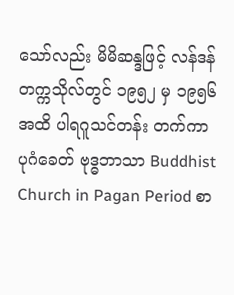သော်လည်း မိမိဆန္ဒဖြင့် လန်ဒန် တက္ကသိုလ်တွင် ၁၉၅၂ မှ ၁၉၅၆ အထိ ပါရဂူသင်တန်း တက်ကာ ပုဂံခေတ် ဗုဒ္ဓဘာသာ Buddhist Church in Pagan Period စာ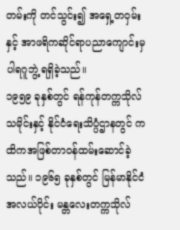တမ်းကို တင်သွင်း၍ အရှေ့တဝှမ်းနှင့် အာဖရိကဆိုင်ရာပညာကျောင်းမှ ပါရဂူဘွဲ့ ရရှိခဲ့သည်။
၁၉၅၉ ခုနှစ်တွင် ရန်ကုန်တက္ကသိုလ် သမိုင်းနှင့် နိုင်ငံရေးသိပ္ပံဌာနတွင် ကထိကအဖြစ်တာဝန်ထမ်းဆောင်ခဲ့သည်။ ၁၉၆၅ ခုနှစ်တွင် မြန်မာနိုင်ငံအလယ်ပိုင်း မန္တလေးတက္ကသိုလ်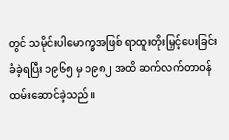တွင် သမိုင်းပါမောက္ခအဖြစ် ရာထူးတိုးမြှင့်ပေးခြင်းခံခဲ့ရပြီး ၁၉၆၅ မှ ၁၉၈၂ အထိ ဆက်လက်တာဝန်ထမ်းဆောင်ခဲ့သည်။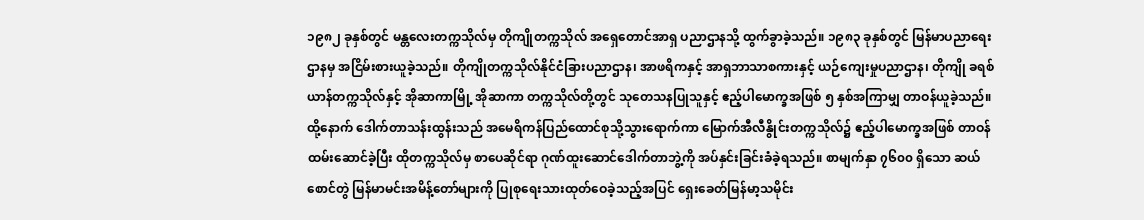၁၉၈၂ ခုနှစ်တွင် မန္တလေးတက္ကသိုလ်မှ တိုကျိုတက္ကသိုလ် အရှေတောင်အာရှ ပညာဌာနသို့ ထွက်ခွာခဲ့သည်။ ၁၉၈၃ ခုနှစ်တွင် မြန်မာပညာရေးဌာနမှ အငြိမ်းစားယူခဲ့သည်။ တိုကျိုတက္ကသိုလ်နိုင်ငံခြားပညာဌာန၊ အာဖရိကနှင့် အာရှဘာသာစကားနှင့် ယဉ်ကျေးမှုပညာဌာန၊ တိုကျို ခရစ်ယာန်တက္ကသိုလ်နှင့် အိုဆာကာမြို့ အိုဆာကာ တက္ကသိုလ်တို့တွင် သုတေသနပြုသူနှင့် ဧည့်ပါမောက္ခအဖြစ် ၅ နှစ်အကြာမျှ တာဝန်ယူခဲ့သည်။ ထို့နောက် ဒေါက်တာသန်းထွန်းသည် အမေရိကန်ပြည်ထောင်စုသို့သွားရောက်ကာ မြောက်အီလီနွိုင်းတက္ကသိုလ်၌ ဧည့်ပါမောက္ခအဖြစ် တာဝန်ထမ်းဆောင်ခဲ့ပြီး ထိုတက္ကသိုလ်မှ စာပေဆိုင်ရာ ဂုဏ်ထူးဆောင်ဒေါက်တာဘွဲ့ကို အပ်နှင်းခြင်းခံခဲ့ရသည်။ စာမျက်နှာ ၇၆၀၀ ရှိသော ဆယ်စောင်တွဲ မြန်မာမင်းအမိန့်တော်များကို ပြုစုရေးသားထုတ်ဝေခဲ့သည့်အပြင် ရှေးခေတ်မြန်မာ့သမိုင်း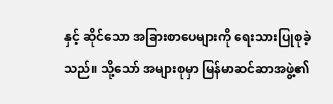နှင့် ဆိုင်သော အခြားစာပေများကို ရေးသားပြုစုခဲ့သည်။ သို့သော် အများစုမှာ မြန်မာဆင်ဆာအဖွဲ့၏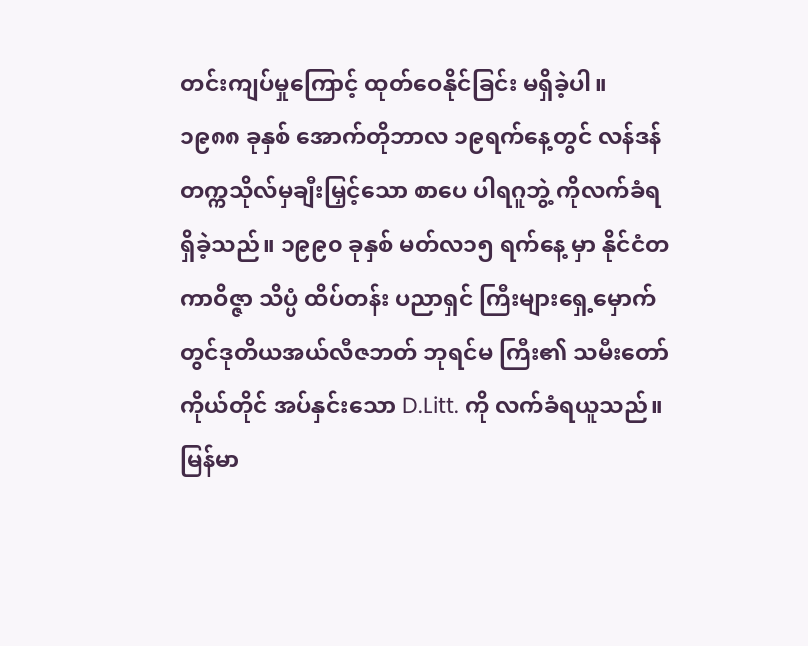တင်းကျပ်မှုကြောင့် ထုတ်ဝေနိုင်ခြင်း မရှိခဲ့ပါ။
၁၉၈၈ ခုနှစ် အောက်တိုဘာလ ၁၉ရက်နေ့တွင် လန်ဒန်တက္ကသိုလ်မှချီးမြှင့်သော စာပေ ပါရဂူဘွဲ့ ကိုလက်ခံရရှိခဲ့သည်။ ၁၉၉၀ ခုနှစ် မတ်လ၁၅ ရက်နေ့ မှာ နိုင်ငံတကာဝိဇ္ဇာ သိပ္ပံ ထိပ်တန်း ပညာရှင် ကြီးများရှေ့မှောက်တွင်ဒုတိယအယ်လီဇဘတ် ဘုရင်မ ကြီး၏ သမီးတော် ကိုယ်တိုင် အပ်နှင်းသော D.Litt. ကို လက်ခံရယူသည်။ မြန်မာ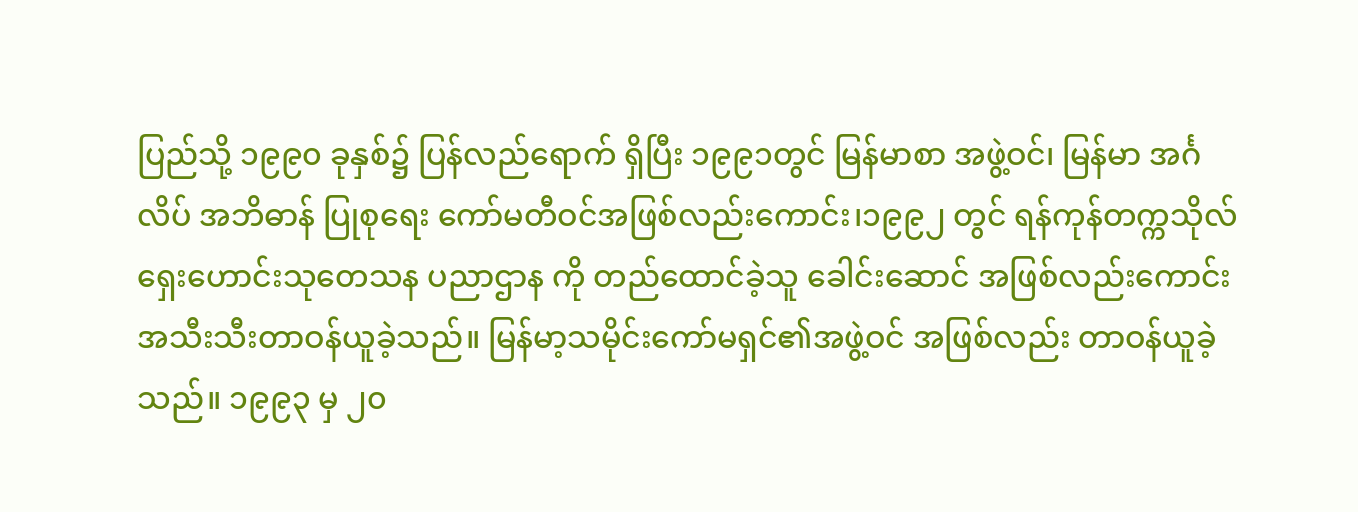ပြည်သို့ ၁၉၉၀ ခုနှစ်၌ ပြန်လည်ရောက် ရှိပြီး ၁၉၉၁တွင် မြန်မာစာ အဖွဲ့ဝင်၊ မြန်မာ အင်္ဂလိပ် အဘိဓာန် ပြုစုရေး ကော်မတီဝင်အဖြစ်လည်းကောင်း၊၁၉၉၂ တွင် ရန်ကုန်တက္ကသိုလ် ရှေးဟောင်းသုတေသန ပညာဌာန ကို တည်ထောင်ခဲ့သူ ခေါင်းဆောင် အဖြစ်လည်းကောင်း အသီးသီးတာဝန်ယူခဲ့သည်။ မြန်မာ့သမိုင်းကော်မရှင်၏အဖွဲ့ဝင် အဖြစ်လည်း တာဝန်ယူခဲ့သည်။ ၁၉၉၃ မှ ၂၀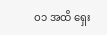ဝ၁ အထိ ရှေး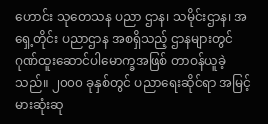ဟောင်း သုတေသန ပညာ ဌာန၊ သမိုင်းဌာန၊ အရှေ့တိုင်း ပညာဌာန အစရှိသည့် ဌာနများတွင် ဂုဏ်ထူးဆောင်ပါမောက္ခအဖြစ် တာဝန်ယူခဲ့သည်။ ၂၀၀၀ ခုနှစ်တွင် ပညာရေးဆိုင်ရာ အမြင့်မားဆုံးဆု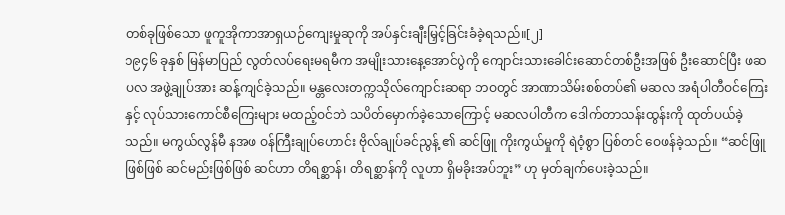တစ်ခုဖြစ်သော ဖူကူအိုကာအာရှယဉ်ကျေးမှုဆုကို အပ်နှင်းချီးမြှင့်ခြင်းခံခဲ့ရသည်။[၂]
၁၉၄၆ ခုနှစ် မြန်မာပြည် လွတ်လပ်ရေးမရမီက အမျိုးသားနေ့အောင်ပွဲကို ကျောင်းသားခေါင်းဆောင်တစ်ဦးအဖြစ် ဦးဆောင်ပြီး ဖဆပလ အဖွဲ့ချုပ်အား ဆန့်ကျင်ခဲ့သည်။ မန္တလေးတက္ကသိုလ်ကျောင်းဆရာ ဘဝတွင် အာဏာသိမ်းစစ်တပ်၏ မဆလ အရံပါတီဝင်ကြေးနှင့် လုပ်သားကောင်စီကြေးများ မထည့်ဝင်ဘဲ သပိတ်မှောက်ခဲ့သောကြောင့် မဆလပါတီက ဒေါက်တာသန်းထွန်းကို ထုတ်ပယ်ခဲ့သည်။ မကွယ်လွန်မီ နအဖ ဝန်ကြီးချုပ်ဟောင်း ဗိုလ်ချုပ်ခင်ညွန့် ၏ ဆင်ဖြူ ကိုးကွယ်မှုကို ရဲဝံ့စွာ ပြစ်တင် ဝေဖန်ခဲ့သည်။ “ဆင်ဖြူဖြစ်ဖြစ် ဆင်မည်းဖြစ်ဖြစ် ဆင်ဟာ တိရစ္ဆာန်၊ တိရစ္ဆာန်ကို လူဟာ ရှိမခိုးအပ်ဘူး” ဟု မှတ်ချက်ပေးခဲ့သည်။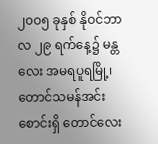၂၀ဝ၅ ခုနှစ် နိုဝင်ဘာလ ၂၉ ရက်နေ့၌ မန္တလေး အမရပူရမြို့၊ တောင်သမန်အင်းစောင်းရှိ တောင်လေး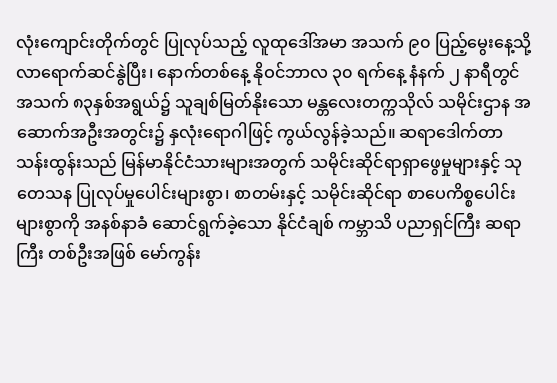လုံးကျောင်းတိုက်တွင် ပြုလုပ်သည့် လူထုဒေါ်အမာ အသက် ၉၀ ပြည့်မွေးနေ့သို့ လာရောက်ဆင်နွဲပြီး၊ နောက်တစ်နေ့ နိုဝင်ဘာလ ၃၀ ရက်နေ့ နံနက် ၂ နာရီတွင် အသက် ၈၃နှစ်အရွယ်၌ သူချစ်မြတ်နိုးသော မန္တလေးတက္ကသိုလ် သမိုင်းဌာန အဆောက်အဦးအတွင်း၌ နှလုံးရောဂါဖြင့် ကွယ်လွန်ခဲ့သည်။ ဆရာဒေါက်တာ သန်းထွန်းသည် မြန်မာနိုင်ငံသားများအတွက် သမိုင်းဆိုင်ရာရှာဖွေမှုများနှင့် သုတေသန ပြုလုပ်မှုပေါင်းများစွာ၊ စာတမ်းနှင့် သမိုင်းဆိုင်ရာ စာပေကိစ္စပေါင်း များစွာကို အနစ်နာခံ ဆောင်ရွက်ခဲ့သော နိုင်ငံချစ် ကမ္ဘာသိ ပညာရှင်ကြီး ဆရာကြီး တစ်ဦးအဖြစ် မော်ကွန်း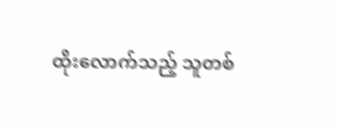ထိုးလောက်သည့် သူတစ်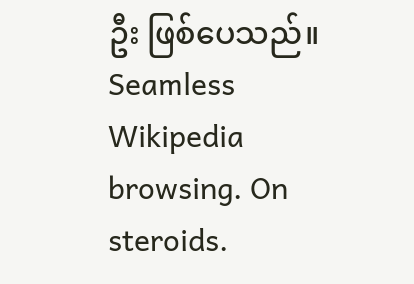ဦး ဖြစ်ပေသည်။
Seamless Wikipedia browsing. On steroids.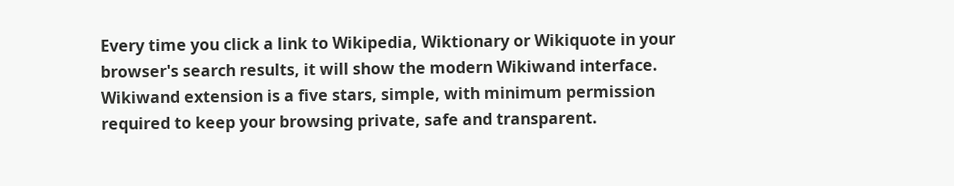Every time you click a link to Wikipedia, Wiktionary or Wikiquote in your browser's search results, it will show the modern Wikiwand interface.
Wikiwand extension is a five stars, simple, with minimum permission required to keep your browsing private, safe and transparent.